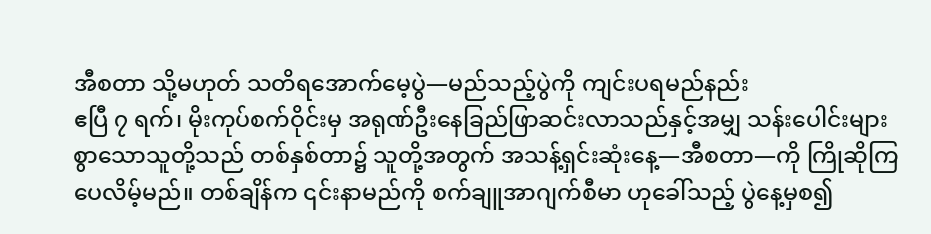အီစတာ သို့မဟုတ် သတိရအောက်မေ့ပွဲ—မည်သည့်ပွဲကို ကျင်းပရမည်နည်း
ဧပြီ ၇ ရက်၊ မိုးကုပ်စက်ဝိုင်းမှ အရုဏ်ဦးနေခြည်ဖြာဆင်းလာသည်နှင့်အမျှ သန်းပေါင်းများစွာသောသူတို့သည် တစ်နှစ်တာ၌ သူတို့အတွက် အသန့်ရှင်းဆုံးနေ့—အီစတာ—ကို ကြိုဆိုကြပေလိမ့်မည်။ တစ်ချိန်က ၎င်းနာမည်ကို စက်ချူအာဂျက်စီမာ ဟုခေါ်သည့် ပွဲနေ့မှစ၍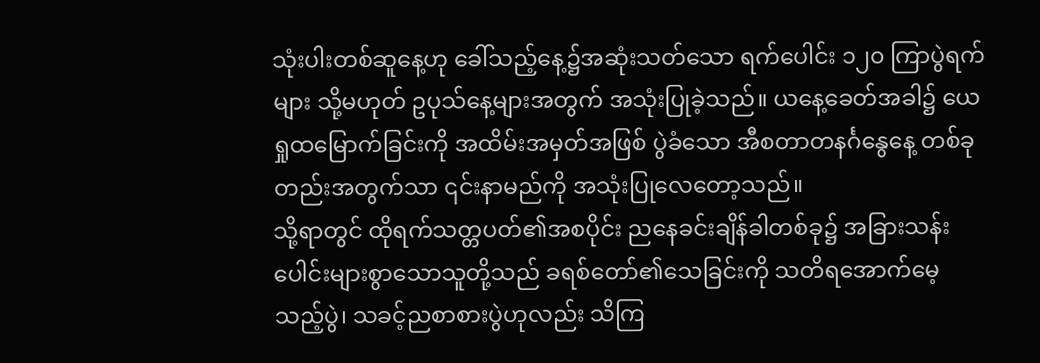သုံးပါးတစ်ဆူနေ့ဟု ခေါ်သည့်နေ့၌အဆုံးသတ်သော ရက်ပေါင်း ၁၂၀ ကြာပွဲရက်များ သို့မဟုတ် ဥပုသ်နေ့များအတွက် အသုံးပြုခဲ့သည်။ ယနေ့ခေတ်အခါ၌ ယေရှုထမြောက်ခြင်းကို အထိမ်းအမှတ်အဖြစ် ပွဲခံသော အီစတာတနင်္ဂနွေနေ့ တစ်ခုတည်းအတွက်သာ ၎င်းနာမည်ကို အသုံးပြုလေတော့သည်။
သို့ရာတွင် ထိုရက်သတ္တပတ်၏အစပိုင်း ညနေခင်းချိန်ခါတစ်ခု၌ အခြားသန်းပေါင်းများစွာသောသူတို့သည် ခရစ်တော်၏သေခြင်းကို သတိရအောက်မေ့သည့်ပွဲ၊ သခင့်ညစာစားပွဲဟုလည်း သိကြ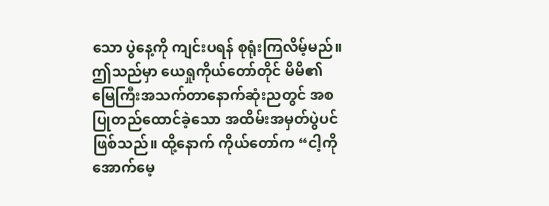သော ပွဲနေ့ကို ကျင်းပရန် စုရုံးကြလိမ့်မည်။ ဤသည်မှာ ယေရှုကိုယ်တော်တိုင် မိမိ၏မြေကြီးအသက်တာနောက်ဆုံးညတွင် အစပြုတည်ထောင်ခဲ့သော အထိမ်းအမှတ်ပွဲပင်ဖြစ်သည်။ ထို့နောက် ကိုယ်တော်က “ငါ့ကို အောက်မေ့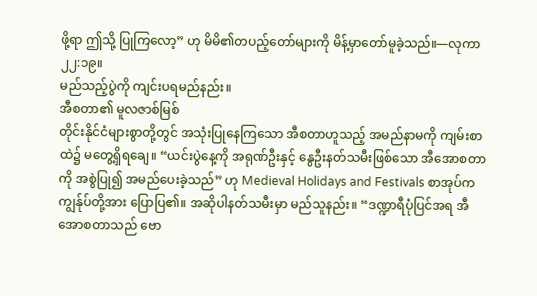ဖို့ရာ ဤသို့ ပြုကြလော့” ဟု မိမိ၏တပည့်တော်များကို မိန့်မှာတော်မူခဲ့သည်။—လုကာ ၂၂:၁၉။
မည်သည့်ပွဲကို ကျင်းပရမည်နည်း။
အီစတာ၏ မူလဇာစ်မြစ်
တိုင်းနိုင်ငံများစွာတို့တွင် အသုံးပြုနေကြသော အီစတာဟူသည့် အမည်နာမကို ကျမ်းစာထဲ၌ မတွေ့ရှိရချေ။ “ယင်းပွဲနေ့ကို အရုဏ်ဦးနှင့် နွေဦးနတ်သမီးဖြစ်သော အီအောစတာကို အစွဲပြု၍ အမည်ပေးခဲ့သည်” ဟု Medieval Holidays and Festivals စာအုပ်က ကျွန်ုပ်တို့အား ပြောပြ၏။ အဆိုပါနတ်သမီးမှာ မည်သူနည်း။ “ဒဏ္ဍာရီပုံပြင်အရ အီအောစတာသည် ဗော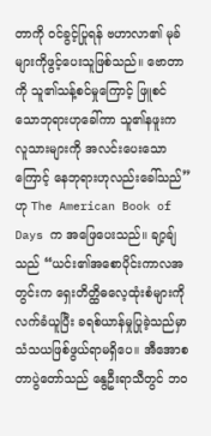တာကို ဝင်ခွင့်ပြုရန် ဗဟာလာ၏ မုခ်များကိုဖွင့်ပေးသူဖြစ်သည်။ ဗောတာကို သူ၏သန့်စင်မှုကြောင့် ဖြူစင်သောဘုရားဟုခေါ်ကာ သူ၏နဖူးက လူသားများကို အလင်းပေးသောကြောင့် နေဘုရားဟုလည်းခေါ်သည်” ဟု The American Book of Days က အဖြေပေးသည်။ ချာ့ချ်သည် “ယင်း၏အစောပိုင်းကာလအတွင်းက ရှေးတိတ္ထိဓလေ့ထုံးစံများကို လက်ခံယူပြီး ခရစ်ယာန်မှုပြုခဲ့သည်မှာ သံသယဖြစ်ဖွယ်ရာမရှိပေ။ အီအောစတာပွဲတော်သည် နွေဦးရာသီတွင် ဘဝ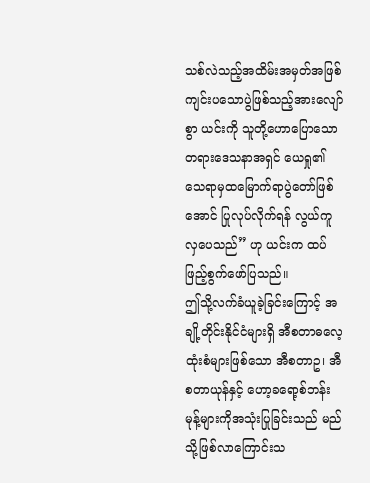သစ်လဲသည့်အထိမ်းအမှတ်အဖြစ် ကျင်းပသောပွဲဖြစ်သည့်အားလျော်စွာ ယင်းကို သူတို့ဟောပြောသော တရားဒေသနာအရှင် ယေရှု၏ သေရာမှထမြောက်ရာပွဲတော်ဖြစ်အောင် ပြုလုပ်လိုက်ရန် လွယ်ကူလှပေသည်” ဟု ယင်းက ထပ်ဖြည့်စွက်ဖော်ပြသည်။
ဤသို့လက်ခံယူခဲ့ခြင်းကြောင့် အချို့တိုင်းနိုင်ငံများရှိ အီစတာဓလေ့ထုံးစံများဖြစ်သော အီစတာဥ၊ အီစတာယုန်နှင့် ဟော့ခရော့စ်ဘန်းမုန့်များကိုအသုံးပြုခြင်းသည် မည်သို့ဖြစ်လာကြောင်းသ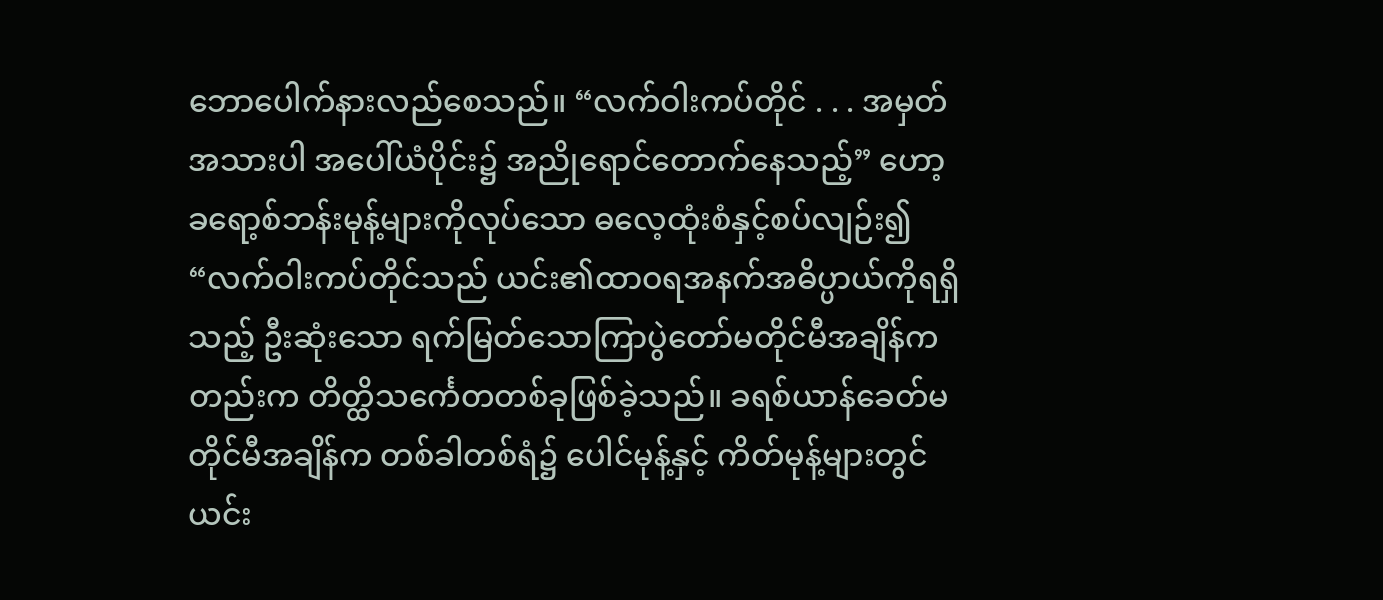ဘောပေါက်နားလည်စေသည်။ “လက်ဝါးကပ်တိုင် . . . အမှတ်အသားပါ အပေါ်ယံပိုင်း၌ အညိုရောင်တောက်နေသည့်” ဟော့ခရော့စ်ဘန်းမုန့်များကိုလုပ်သော ဓလေ့ထုံးစံနှင့်စပ်လျဉ်း၍ “လက်ဝါးကပ်တိုင်သည် ယင်း၏ထာဝရအနက်အဓိပ္ပာယ်ကိုရရှိသည့် ဦးဆုံးသော ရက်မြတ်သောကြာပွဲတော်မတိုင်မီအချိန်ကတည်းက တိတ္ထိသင်္ကေတတစ်ခုဖြစ်ခဲ့သည်။ ခရစ်ယာန်ခေတ်မတိုင်မီအချိန်က တစ်ခါတစ်ရံ၌ ပေါင်မုန့်နှင့် ကိတ်မုန့်များတွင် ယင်း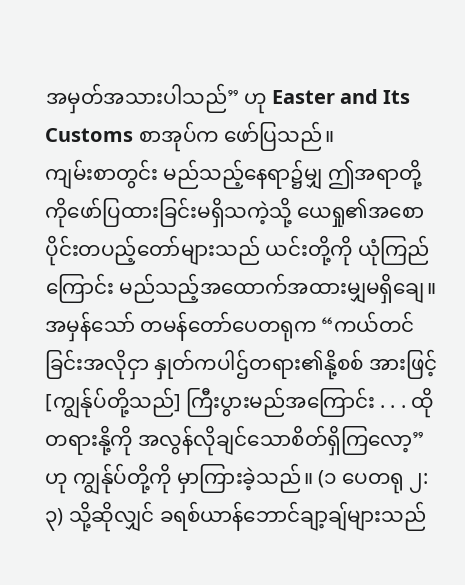အမှတ်အသားပါသည်” ဟု Easter and Its Customs စာအုပ်က ဖော်ပြသည်။
ကျမ်းစာတွင်း မည်သည့်နေရာ၌မျှ ဤအရာတို့ကိုဖော်ပြထားခြင်းမရှိသကဲ့သို့ ယေရှု၏အစောပိုင်းတပည့်တော်များသည် ယင်းတို့ကို ယုံကြည်ကြောင်း မည်သည့်အထောက်အထားမျှမရှိချေ။ အမှန်သော် တမန်တော်ပေတရုက “ကယ်တင်ခြင်းအလိုငှာ နှုတ်ကပါဌ်တရား၏နို့စစ် အားဖြင့် [ကျွန်ုပ်တို့သည်] ကြီးပွားမည်အကြောင်း . . . ထိုတရားနို့ကို အလွန်လိုချင်သောစိတ်ရှိကြလော့” ဟု ကျွန်ုပ်တို့ကို မှာကြားခဲ့သည်။ (၁ ပေတရု ၂:၃) သို့ဆိုလျှင် ခရစ်ယာန်ဘောင်ချာ့ချ်များသည်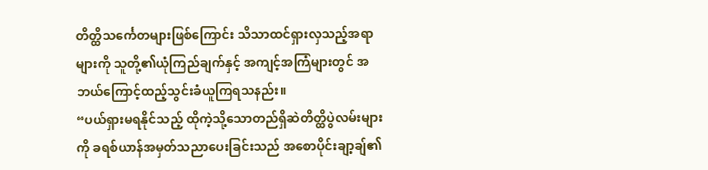တိတ္ထိသင်္ကေတများဖြစ်ကြောင်း သိသာထင်ရှားလှသည့်အရာများကို သူတို့၏ယုံကြည်ချက်နှင့် အကျင့်အကြံများတွင် အဘယ်ကြောင့်ထည့်သွင်းခံယူကြရသနည်း။
“ပယ်ရှားမရနိုင်သည့် ထိုကဲ့သို့သောတည်ရှိဆဲတိတ္ထိပွဲလမ်းများကို ခရစ်ယာန်အမှတ်သညာပေးခြင်းသည် အစောပိုင်းချာ့ချ်၏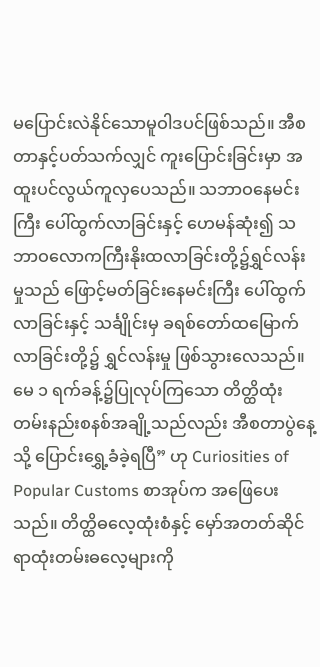မပြောင်းလဲနိုင်သောမူဝါဒပင်ဖြစ်သည်။ အီစတာနှင့်ပတ်သက်လျှင် ကူးပြောင်းခြင်းမှာ အထူးပင်လွယ်ကူလှပေသည်။ သဘာဝနေမင်းကြီး ပေါ်ထွက်လာခြင်းနှင့် ဟေမန်ဆုံး၍ သဘာဝလောကကြီးနိုးထလာခြင်းတို့၌ရွှင်လန်းမှုသည် ဖြောင့်မတ်ခြင်းနေမင်းကြီး ပေါ်ထွက်လာခြင်းနှင့် သင်္ချိုင်းမှ ခရစ်တော်ထမြောက်လာခြင်းတို့၌ ရွှင်လန်းမှု ဖြစ်သွားလေသည်။ မေ ၁ ရက်ခန့်၌ပြုလုပ်ကြသော တိတ္ထိထုံးတမ်းနည်းစနစ်အချို့သည်လည်း အီစတာပွဲနေ့သို့ ပြောင်းရွှေ့ခံခဲ့ရပြီ” ဟု Curiosities of Popular Customs စာအုပ်က အဖြေပေးသည်။ တိတ္ထိဓလေ့ထုံးစံနှင့် မှော်အတတ်ဆိုင်ရာထုံးတမ်းဓလေ့များကို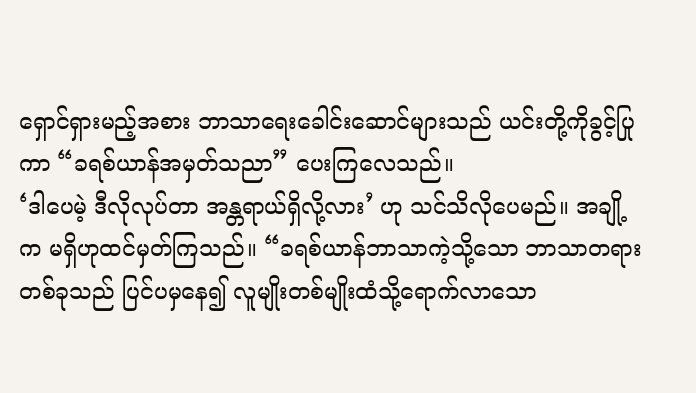ရှောင်ရှားမည့်အစား ဘာသာရေးခေါင်းဆောင်များသည် ယင်းတို့ကိုခွင့်ပြုကာ “ခရစ်ယာန်အမှတ်သညာ” ပေးကြလေသည်။
‘ဒါပေမဲ့ ဒီလိုလုပ်တာ အန္တရာယ်ရှိလို့လား’ ဟု သင်သိလိုပေမည်။ အချို့က မရှိဟုထင်မှတ်ကြသည်။ “ခရစ်ယာန်ဘာသာကဲ့သို့သော ဘာသာတရားတစ်ခုသည် ပြင်ပမှနေ၍ လူမျိုးတစ်မျိုးထံသို့ရောက်လာသော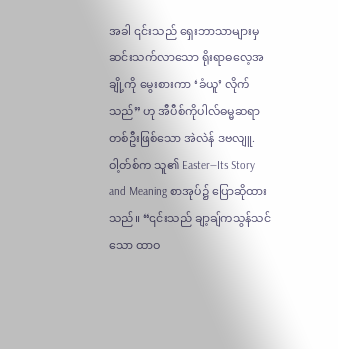အခါ ၎င်းသည် ရှေးဘာသာများမှဆင်းသက်လာသော ရိုးရာဓလေ့အချို့ကို မွေးစားကာ ‘ခံယူ’ လိုက်သည်” ဟု အီပီစ်ကိုပါလ်ဓမ္မဆရာတစ်ဦးဖြစ်သော အဲလဲန် ဒဗလျူ. ဝါ့တ်စ်က သူ၏ Easter—Its Story and Meaning စာအုပ်၌ ပြောဆိုထားသည်။ “၎င်းသည် ချာ့ချ်ကသွန်သင်သော ထာဝ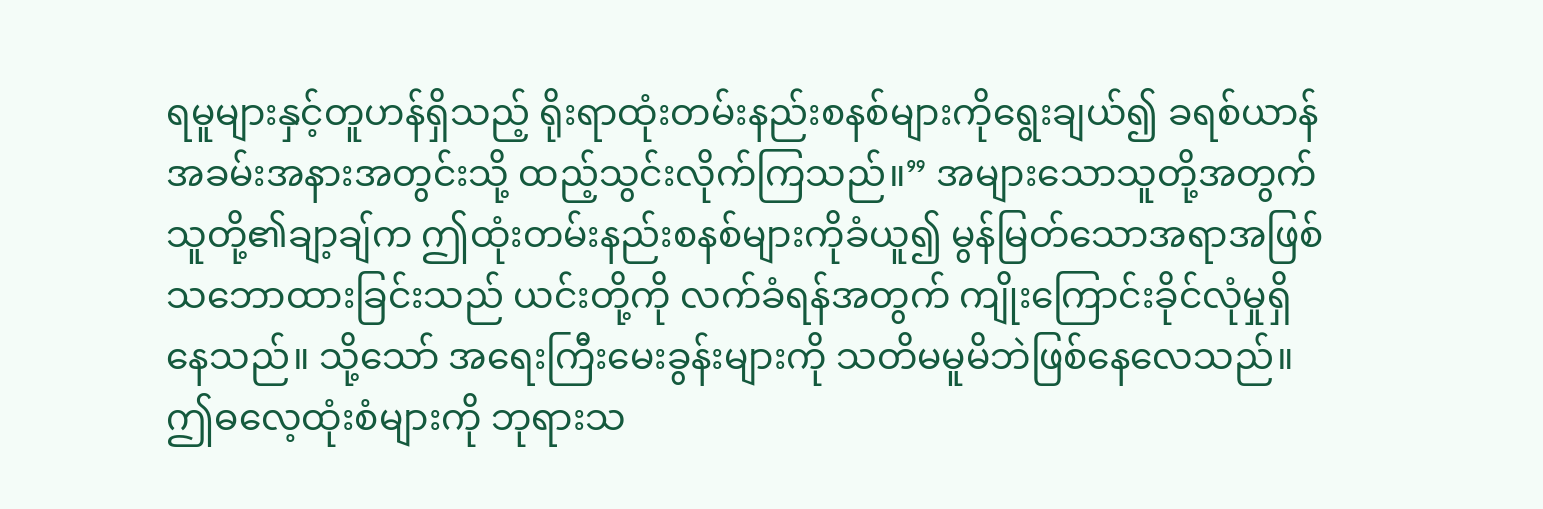ရမူများနှင့်တူဟန်ရှိသည့် ရိုးရာထုံးတမ်းနည်းစနစ်များကိုရွေးချယ်၍ ခရစ်ယာန်အခမ်းအနားအတွင်းသို့ ထည့်သွင်းလိုက်ကြသည်။” အများသောသူတို့အတွက် သူတို့၏ချာ့ချ်က ဤထုံးတမ်းနည်းစနစ်များကိုခံယူ၍ မွန်မြတ်သောအရာအဖြစ် သဘောထားခြင်းသည် ယင်းတို့ကို လက်ခံရန်အတွက် ကျိုးကြောင်းခိုင်လုံမှုရှိနေသည်။ သို့သော် အရေးကြီးမေးခွန်းများကို သတိမမူမိဘဲဖြစ်နေလေသည်။ ဤဓလေ့ထုံးစံများကို ဘုရားသ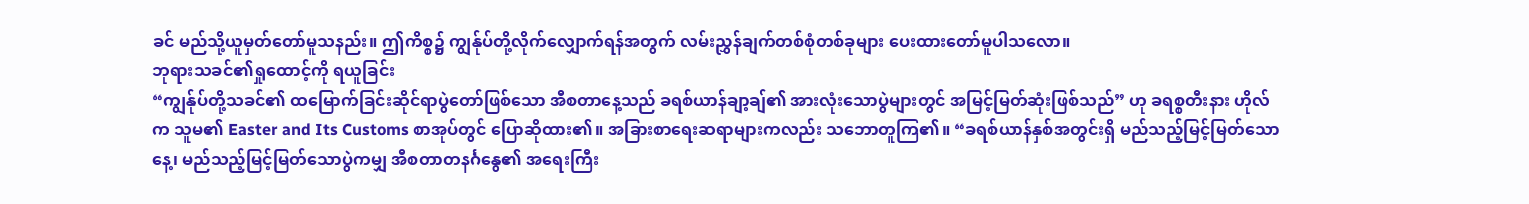ခင် မည်သို့ယူမှတ်တော်မူသနည်း။ ဤကိစ္စ၌ ကျွန်ုပ်တို့လိုက်လျှောက်ရန်အတွက် လမ်းညွှန်ချက်တစ်စုံတစ်ခုများ ပေးထားတော်မူပါသလော။
ဘုရားသခင်၏ရှုထောင့်ကို ရယူခြင်း
“ကျွန်ုပ်တို့သခင်၏ ထမြောက်ခြင်းဆိုင်ရာပွဲတော်ဖြစ်သော အီစတာနေ့သည် ခရစ်ယာန်ချာ့ချ်၏ အားလုံးသောပွဲများတွင် အမြင့်မြတ်ဆုံးဖြစ်သည်” ဟု ခရစ္စတီးနား ဟိုလ်က သူမ၏ Easter and Its Customs စာအုပ်တွင် ပြောဆိုထား၏။ အခြားစာရေးဆရာများကလည်း သဘောတူကြ၏။ “ခရစ်ယာန်နှစ်အတွင်းရှိ မည်သည့်မြင့်မြတ်သောနေ့၊ မည်သည့်မြင့်မြတ်သောပွဲကမျှ အီစတာတနင်္ဂနွေ၏ အရေးကြီး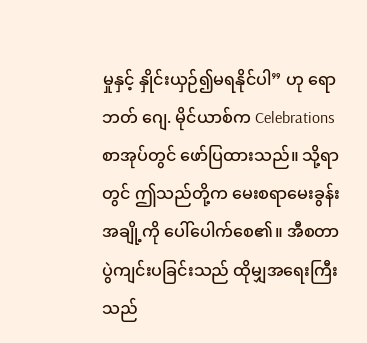မှုနှင့် နှိုင်းယှဉ်၍မရနိုင်ပါ” ဟု ရောဘတ် ဂျေ. မိုင်ယာစ်က Celebrations စာအုပ်တွင် ဖော်ပြထားသည်။ သို့ရာတွင် ဤသည်တို့က မေးစရာမေးခွန်းအချို့ကို ပေါ်ပေါက်စေ၏။ အီစတာပွဲကျင်းပခြင်းသည် ထိုမျှအရေးကြီးသည်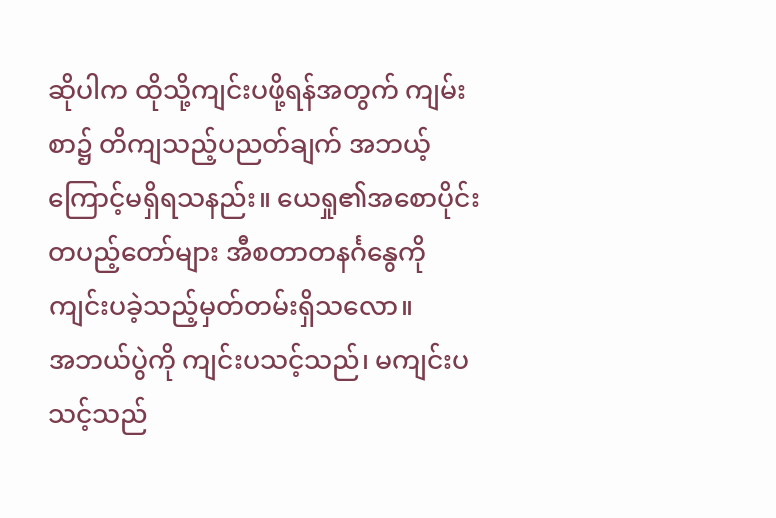ဆိုပါက ထိုသို့ကျင်းပဖို့ရန်အတွက် ကျမ်းစာ၌ တိကျသည့်ပညတ်ချက် အဘယ့်ကြောင့်မရှိရသနည်း။ ယေရှု၏အစောပိုင်းတပည့်တော်များ အီစတာတနင်္ဂနွေကို ကျင်းပခဲ့သည့်မှတ်တမ်းရှိသလော။
အဘယ်ပွဲကို ကျင်းပသင့်သည်၊ မကျင်းပသင့်သည်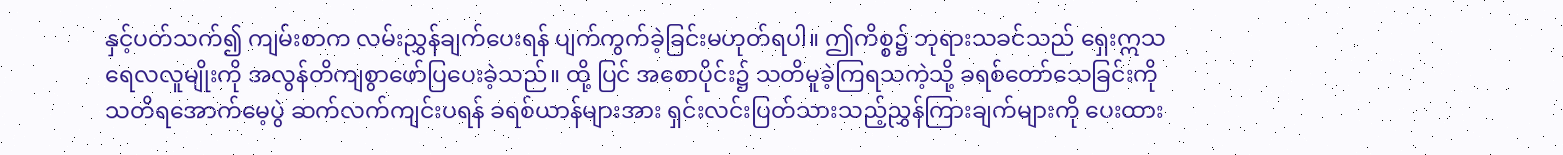နှင့်ပတ်သက်၍ ကျမ်းစာက လမ်းညွှန်ချက်ပေးရန် ပျက်ကွက်ခဲ့ခြင်းမဟုတ်ရပါ။ ဤကိစ္စ၌ ဘုရားသခင်သည် ရှေးဣသရေလလူမျိုးကို အလွန်တိကျစွာဖော်ပြပေးခဲ့သည်။ ထို့ ပြင် အစောပိုင်း၌ သတိမူခဲ့ကြရသကဲ့သို့ ခရစ်တော်သေခြင်းကို သတိရအောက်မေ့ပွဲ ဆက်လက်ကျင်းပရန် ခရစ်ယာန်များအား ရှင်းလင်းပြတ်သားသည့်ညွှန်ကြားချက်များကို ပေးထား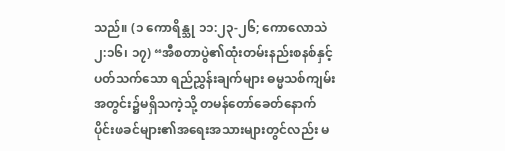သည်။ (၁ ကောရိန္သု ၁၁:၂၃-၂၆; ကောလောသဲ ၂:၁၆၊ ၁၇) “အီစတာပွဲ၏ထုံးတမ်းနည်းစနစ်နှင့်ပတ်သက်သော ရည်ညွှန်းချက်များ ဓမ္မသစ်ကျမ်းအတွင်း၌မရှိသကဲ့သို့ တမန်တော်ခေတ်နောက်ပိုင်းဖခင်များ၏အရေးအသားများတွင်လည်း မ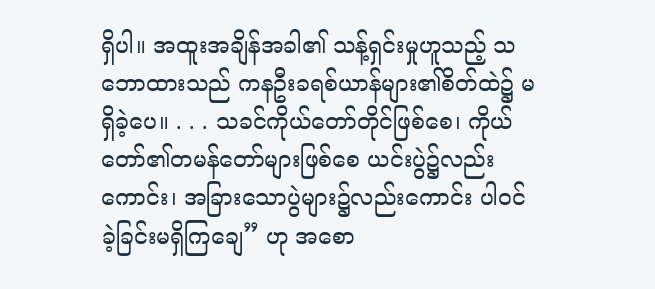ရှိပါ။ အထူးအချိန်အခါ၏ သန့်ရှင်းမှုဟူသည့် သဘောထားသည် ကနဦးခရစ်ယာန်များ၏စိတ်ထဲ၌ မရှိခဲ့ပေ။ . . . သခင်ကိုယ်တော်တိုင်ဖြစ်စေ၊ ကိုယ်တော်၏တမန်တော်များဖြစ်စေ ယင်းပွဲ၌လည်းကောင်း၊ အခြားသောပွဲများ၌လည်းကောင်း ပါဝင်ခဲ့ခြင်းမရှိကြချေ” ဟု အစော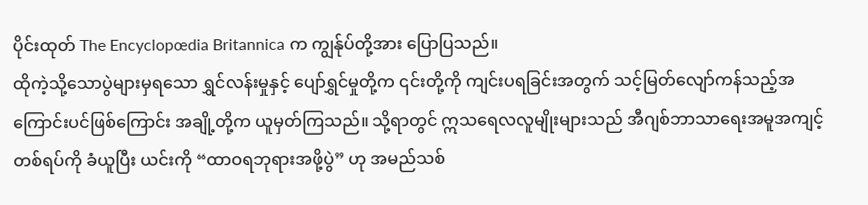ပိုင်းထုတ် The Encyclopœdia Britannica က ကျွန်ုပ်တို့အား ပြောပြသည်။
ထိုကဲ့သို့သောပွဲများမှရသော ရွှင်လန်းမှုနှင့် ပျော်ရွှင်မှုတို့က ၎င်းတို့ကို ကျင်းပရခြင်းအတွက် သင့်မြတ်လျော်ကန်သည့်အကြောင်းပင်ဖြစ်ကြောင်း အချို့တို့က ယူမှတ်ကြသည်။ သို့ရာတွင် ဣသရေလလူမျိုးများသည် အီဂျစ်ဘာသာရေးအမူအကျင့်တစ်ရပ်ကို ခံယူပြီး ယင်းကို “ထာဝရဘုရားအဖို့ပွဲ” ဟု အမည်သစ်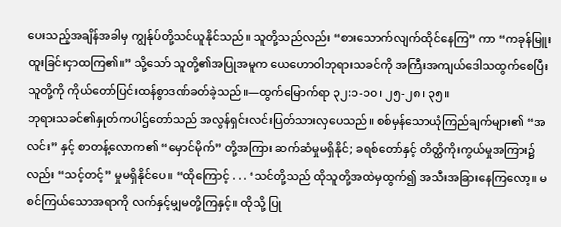ပေးသည့်အချိန်အခါမှ ကျွန်ုပ်တို့သင်ယူနိုင်သည်။ သူတို့သည်လည်း “စားသောက်လျက်ထိုင်နေကြ” ကာ “ကခုန်မြူးထူးခြင်းငှာထကြ၏။” သို့သော် သူတို့၏အပြုအမူက ယေဟောဝါဘုရားသခင်ကို အကြီးအကျယ်ဒေါသထွက်စေပြီး သူတို့ကို ကိုယ်တော်ပြင်းထန်စွာဒဏ်ခတ်ခဲ့သည်။—ထွက်မြောက်ရာ ၃၂:၁-၁၀၊ ၂၅-၂၈၊ ၃၅။
ဘုရားသခင်၏နှုတ်ကပါဌ်တော်သည် အလွန်ရှင်းလင်းပြတ်သားလှပေသည်။ စစ်မှန်သောယုံကြည်ချက်များ၏ “အလင်း” နှင့် စာတန့်လောက၏ “မှောင်မိုက်” တို့အကြား ဆက်ဆံမှုမရှိနိုင်; ခရစ်တော်နှင့် တိတ္ထိကိုးကွယ်မှုအကြား၌လည်း “သင့်တင့်” မှုမရှိနိုင်ပေ။ “ထိုကြောင့် . . . ‘သင်တို့သည် ထိုသူတို့အထဲမှထွက်၍ အသီးအခြားနေကြလော့။ မစင်ကြယ်သောအရာကို လက်နှင့်မျှမတို့ကြနှင့်။ ထိုသို့ ပြု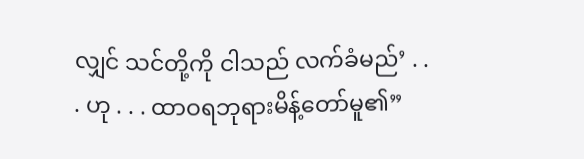လျှင် သင်တို့ကို ငါသည် လက်ခံမည်’ . . . ဟု . . . ထာဝရဘုရားမိန့်တော်မူ၏”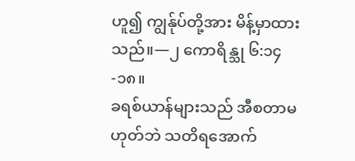ဟူ၍ ကျွန်ုပ်တို့အား မိန့်မှာထားသည်။—၂ ကောရိန္သု ၆:၁၄-၁၈။
ခရစ်ယာန်များသည် အီစတာမဟုတ်ဘဲ သတိရအောက်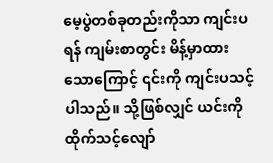မေ့ပွဲတစ်ခုတည်းကိုသာ ကျင်းပရန် ကျမ်းစာတွင်း မိန့်မှာထားသောကြောင့် ၎င်းကို ကျင်းပသင့်ပါသည်။ သို့ဖြစ်လျှင် ယင်းကို ထိုက်သင့်လျော်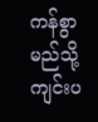ကန်စွာ မည်သို့ကျင်းပ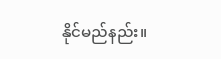နိုင်မည်နည်း။